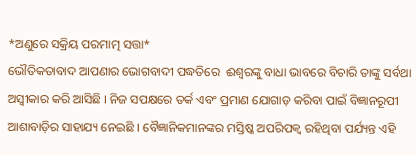*ଅଣୁରେ ସକ୍ରିୟ ପରମାତ୍ମ ସତ୍ତା*
ଭୌତିକତାବାଦ ଆପଣାର ଭୋଗବାଦୀ ପଦ୍ଧତିରେ  ଈଶ୍ବରଙ୍କୁ ବାଧା ଭାବରେ ବିଚାରି ତାଙ୍କୁ ସର୍ବଥା ଅସ୍ବୀକାର କରି ଆସିଛି । ନିଜ ସପକ୍ଷରେ ତର୍କ ଏବଂ ପ୍ରମାଣ ଯୋଗାଡ଼ କରିବା ପାଇଁ ବିଜ୍ଞାନରୂପୀ ଆଶାବାଡ଼ିର ସାହାଯ୍ୟ ନେଇଛି । ବୈଜ୍ଞାନିକମାନଙ୍କର ମସ୍ତିଷ୍କ ଅପରିପକ୍ଵ ରହିଥିବା ପର୍ଯ୍ୟନ୍ତ ଏହି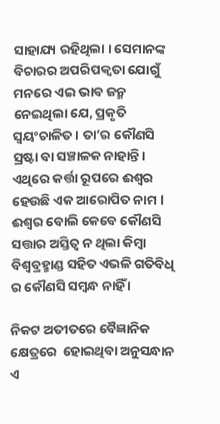ସାହାଯ୍ୟ ରହିଥିଲା । ସେମାନଙ୍କ ବିଚାରର ଅପରିପକ୍ଵତା ଯୋଗୁଁ ମନରେ ଏଇ ଭାବ ଜନ୍ମ ନେଇଥିଲା ଯେ, ପ୍ରକୃତି ସ୍ଵୟଂଚାଳିତ । ତା’ର କୌଣସି ସ୍ରଷ୍ଟା ବା ସଞ୍ଚାଳକ ନାହାନ୍ତି। ଏଥିରେ କର୍ତ୍ତା ରୂପରେ ଈଶ୍ବର ହେଉଛି ଏକ ଆରୋପିତ ନାମ l ଈଶ୍ଵର ବୋଲି କେବେ କୌଣସି ସତ୍ତାର ଅସ୍ତିତ୍ଵ ନ ଥିଲା କିମ୍ବା ବିଶ୍ବବ୍ରହ୍ମାଣ୍ଡ ସହିତ ଏଭଳି ଗତିବିଧି ର କୌଣସି ସମ୍ବନ୍ଧ ନାହିଁ ।

ନିକଟ ଅତୀତରେ ବୈଜ୍ଞାନିକ କ୍ଷେତ୍ରରେ  ହୋଇଥିବା ଅନୁସନ୍ଧାନ ଏ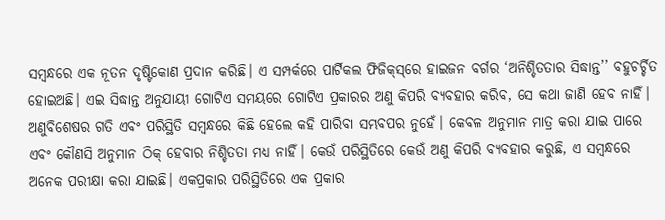ସମ୍ବନ୍ଧରେ ଏକ ନୂତନ ଦୃଷ୍ଟିକୋଣ ପ୍ରଦାନ କରିଛି। ଏ ସମ୍ପର୍କରେ ପାର୍ଟିକଲ ଫିଜିକ୍‌ସ୍‌ରେ ହାଇଜନ ବର୍ଗର ‘ଅନିଶ୍ଚିତତାର ସିଦ୍ଧାନ୍ତ’’ ବହୁଚର୍ଚ୍ଚିତ ହୋଇଅଛି। ଏଇ ସିଦ୍ଧାନ୍ତ ଅନୁଯାୟୀ ଗୋଟିଏ ସମୟରେ ଗୋଟିଏ ପ୍ରକାରର ଅଣୁ କିପରି ବ୍ୟବହାର କରିବ, ସେ କଥା ଜାଣି ହେବ ନାହିଁ। ଅଣୁବିଶେଷର ଗତି ଏବଂ ପରିସ୍ଥିତି ସମ୍ବନ୍ଧରେ କିଛି ହେଲେ କହି ପାରିବା ସମ୍ଭବପର ନୁହେଁ। କେବଳ ଅନୁମାନ ମାତ୍ର କରା ଯାଇ ପାରେ ଏବଂ କୌଣସି ଅନୁମାନ ଠିକ୍ ହେବାର ନିଶ୍ଚିତତା ମଧ୍ୟ ନାହିଁ। କେଉଁ ପରିସ୍ଥିତିରେ କେଉଁ ଅଣୁ କିପରି ବ୍ୟବହାର କରୁଛି, ଏ ସମ୍ବନ୍ଧରେ ଅନେକ ପରୀକ୍ଷା କରା ଯାଇଛି। ଏକପ୍ରକାର ପରିସ୍ଥିତିରେ ଏକ ପ୍ରକାର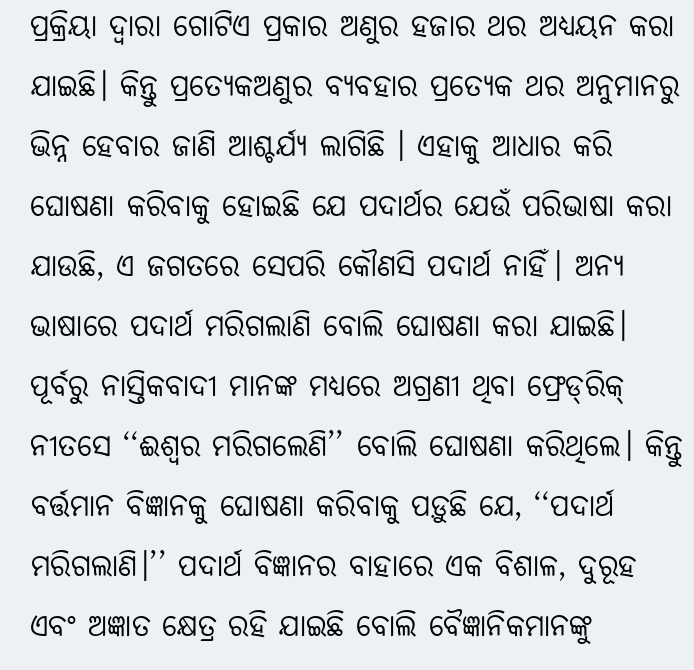ପ୍ରକ୍ରିୟା ଦ୍ବାରା ଗୋଟିଏ ପ୍ରକାର ଅଣୁର ହଜାର ଥର ଅଧ୍ୟୟନ କରା ଯାଇଛି। କିନ୍ତୁ ପ୍ରତ୍ୟେକଅଣୁର ବ୍ୟବହାର ପ୍ରତ୍ୟେକ ଥର ଅନୁମାନରୁ ଭିନ୍ନ ହେବାର ଜାଣି ଆଶ୍ଚର୍ଯ୍ୟ ଲାଗିଛି । ଏହାକୁ ଆଧାର କରି ଘୋଷଣା କରିବାକୁ ହୋଇଛି ଯେ ପଦାର୍ଥର ଯେଉଁ ପରିଭାଷା କରା ଯାଉଛି, ଏ ଜଗତରେ ସେପରି କୌଣସି ପଦାର୍ଥ ନାହିଁ। ଅନ୍ୟ ଭାଷାରେ ପଦାର୍ଥ ମରିଗଲାଣି ବୋଲି ଘୋଷଣା କରା ଯାଇଛି। ପୂର୍ବରୁ ନାସ୍ତିକବାଦୀ ମାନଙ୍କ ମଧ୍ୟରେ ଅଗ୍ରଣୀ ଥିବା ଫ୍ରେଡ୍‌ରିକ୍ ନୀତସେ ‘‘ଈଶ୍ବର ମରିଗଲେଣି’’ ବୋଲି ଘୋଷଣା କରିଥିଲେ। କିନ୍ତୁ ବର୍ତ୍ତମାନ ବିଜ୍ଞାନକୁ ଘୋଷଣା କରିବାକୁ ପଡ଼ୁଛି ଯେ, ‘‘ପଦାର୍ଥ ମରିଗଲାଣି।’’ ପଦାର୍ଥ ବିଜ୍ଞାନର ବାହାରେ ଏକ ବିଶାଳ, ଦୁରୂହ ଏବଂ ଅଜ୍ଞାତ କ୍ଷେତ୍ର ରହି ଯାଇଛି ବୋଲି ବୈଜ୍ଞାନିକମାନଙ୍କୁ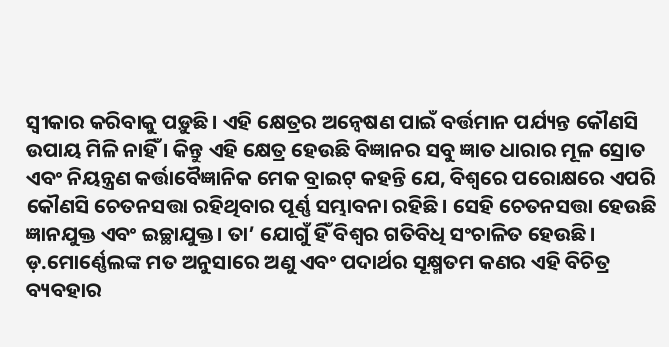ସ୍ଵୀକାର କରିବାକୁ ପଡ଼ୁଛି। ଏହି କ୍ଷେତ୍ରର ଅନ୍ଵେଷଣ ପାଇଁ ବର୍ତ୍ତମାନ ପର୍ଯ୍ୟନ୍ତ କୌଣସି ଉପାୟ ମିଳି ନାହିଁ । କିନ୍ତୁ ଏହି କ୍ଷେତ୍ର ହେଉଛି ବିଜ୍ଞାନର ସବୁ ଜ୍ଞାତ ଧାରାର ମୂଳ ସ୍ରୋତ ଏବଂ ନିୟନ୍ତ୍ରଣ କର୍ତ୍ତାବୈଜ୍ଞାନିକ ମେକ ବ୍ରାଇଟ୍ କହନ୍ତି ଯେ, ବିଶ୍ଵରେ ପରୋକ୍ଷରେ ଏପରି କୌଣସି ଚେତନସତ୍ତା ରହିଥିବାର ପୂର୍ଣ୍ଣ ସମ୍ଭାବନା ରହିଛି। ସେହି ଚେତନସତ୍ତା ହେଉଛି ଜ୍ଞାନଯୁକ୍ତ ଏବଂ ଇଚ୍ଛାଯୁକ୍ତ। ତା’ ଯୋଗୁଁ ହିଁ ବିଶ୍ବର ଗତିବିଧି ସଂଚାଳିତ ହେଉଛି। ଡ଼.ମୋର୍ଣ୍ଣେଲଙ୍କ ମତ ଅନୁସାରେ ଅଣୁ ଏବଂ ପଦାର୍ଥର ସୂକ୍ଷ୍ମତମ କଣର ଏହି ବିଚିତ୍ର ବ୍ୟବହାର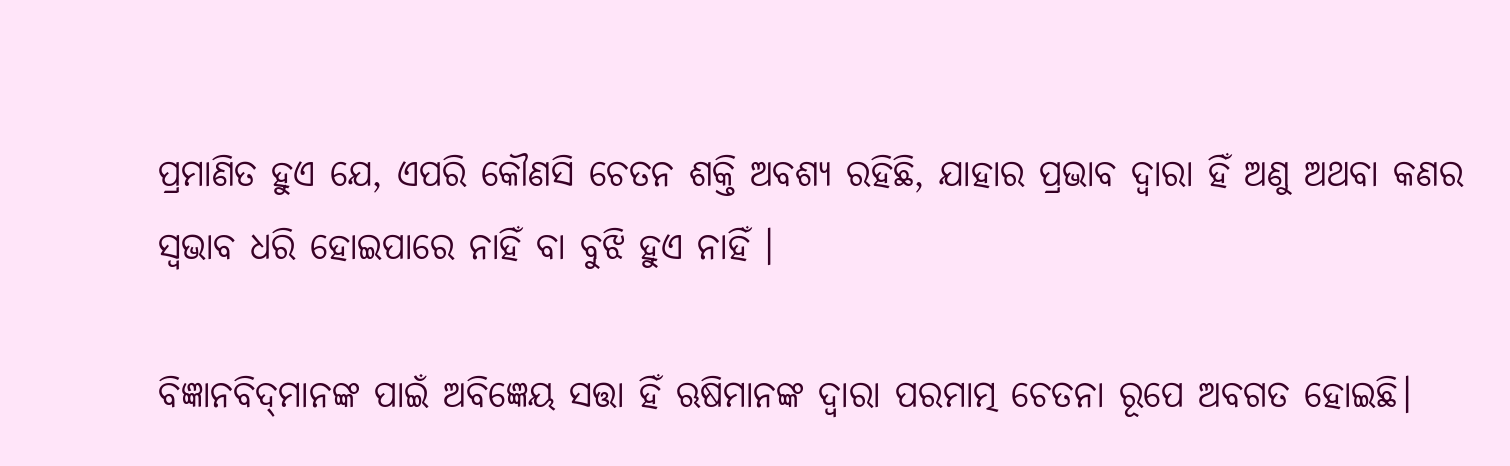ପ୍ରମାଣିତ ହୁଏ ଯେ, ଏପରି କୌଣସି ଚେତନ ଶକ୍ତି ଅବଶ୍ୟ ରହିଛି, ଯାହାର ପ୍ରଭାବ ଦ୍ଵାରା ହିଁ ଅଣୁ ଅଥବା କଣର ସ୍ଵଭାବ ଧରି ହୋଇପାରେ ନାହିଁ ବା ବୁଝି ହୁଏ ନାହିଁ ।

ବିଜ୍ଞାନବିଦ୍‌ମାନଙ୍କ ପାଇଁ ଅବିଜ୍ଞେୟ ସତ୍ତା ହିଁ ଋଷିମାନଙ୍କ ଦ୍ଵାରା ପରମାତ୍ମ ଚେତନା ରୂପେ ଅବଗତ ହୋଇଛି।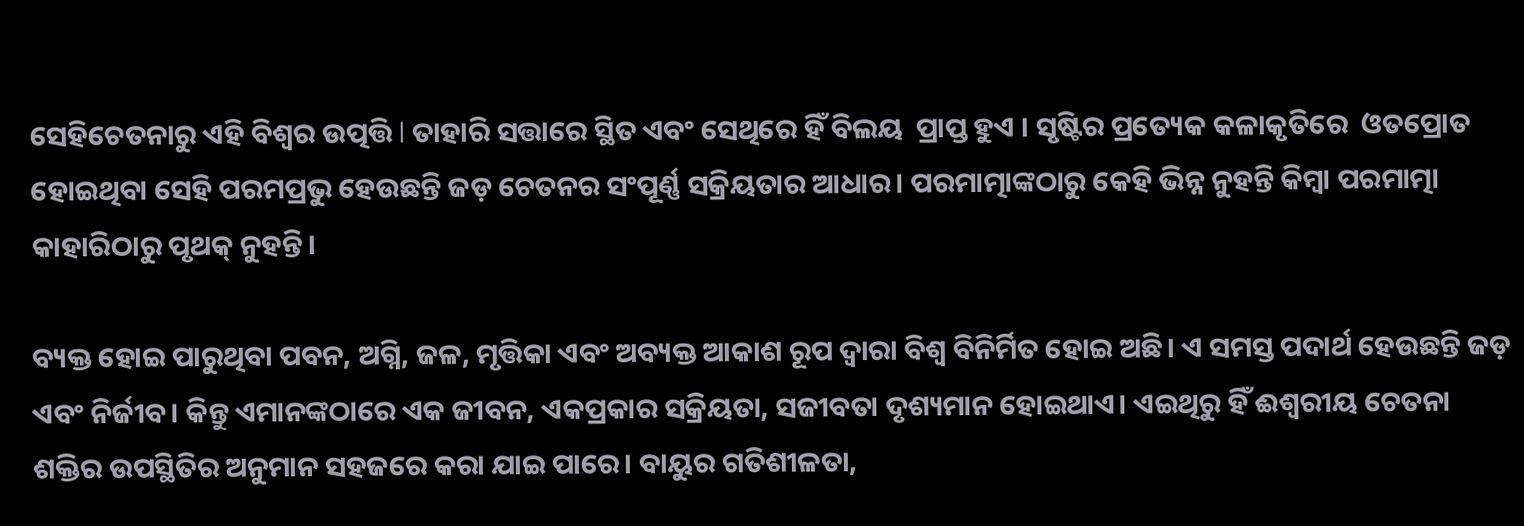ସେହିଚେତନାରୁ ଏହି ବିଶ୍ଵର ଉତ୍ପତ୍ତି l ତାହାରି ସତ୍ତାରେ ସ୍ଥିତ ଏବଂ ସେଥିରେ ହିଁ ବିଲୟ  ପ୍ରାପ୍ତ ହୁଏ । ସୃଷ୍ଟିର ପ୍ରତ୍ୟେକ କଳାକୃତିରେ  ଓତପ୍ରୋତ ହୋଇଥିବା ସେହି ପରମପ୍ରଭୁ ହେଉଛନ୍ତି ଜଡ଼ ଚେତନର ସଂପୂର୍ଣ୍ଣ ସକ୍ରିୟତାର ଆଧାର। ପରମାତ୍ମାଙ୍କଠାରୁ କେହି ଭିନ୍ନ ନୁହନ୍ତି କିମ୍ବା ପରମାତ୍ମା କାହାରିଠାରୁ ପୃଥକ୍ ନୁହନ୍ତି।

ବ୍ୟକ୍ତ ହୋଇ ପାରୁଥିବା ପବନ, ଅଗ୍ନି, ଜଳ, ମୃତ୍ତିକା ଏବଂ ଅବ୍ୟକ୍ତ ଆକାଶ ରୂପ ଦ୍ଵାରା ବିଶ୍ଵ ବିନିର୍ମିତ ହୋଇ ଅଛି। ଏ ସମସ୍ତ ପଦାର୍ଥ ହେଉଛନ୍ତି ଜଡ଼ ଏବଂ ନିର୍ଜୀବ। କିନ୍ତୁ ଏମାନଙ୍କଠାରେ ଏକ ଜୀବନ, ଏକପ୍ରକାର ସକ୍ରିୟତା, ସଜୀବତା ଦୃଶ୍ୟମାନ ହୋଇଥାଏ। ଏଇଥିରୁ ହିଁ ଈଶ୍ୱରୀୟ ଚେତନା ଶକ୍ତିର ଉପସ୍ଥିତିର ଅନୁମାନ ସହଜରେ କରା ଯାଇ ପାରେ। ବାୟୁର ଗତିଶୀଳତା,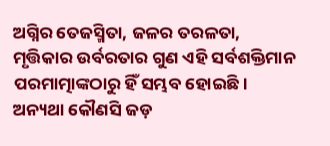ଅଗ୍ନିର ତେଜସ୍ମିତା, ଜଳର ତରଳତା, ମୃତ୍ତିକାର ଉର୍ବରତାର ଗୁଣ ଏହି ସର୍ବଶକ୍ତିମାନ ପରମାତ୍ମାଙ୍କଠାରୁ ହିଁ ସମ୍ଭବ ହୋଇଛି। ଅନ୍ୟଥା କୌଣସି ଜଡ଼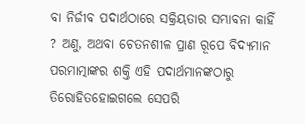ବା ନିର୍ଜୀବ ପଦାର୍ଥଠାରେ ସକ୍ରିୟତାର ସମ୍ଭାବନା କାହିଁ ? ଅଣୁ, ଅଥବା ଚେତନଶୀଳ ପ୍ରାଣ ରୂପେ ବିଦ୍ୟମାନ ପରମାତ୍ମାଙ୍କର ଶକ୍ତି ଏହି ପଦାର୍ଥମାନଙ୍କଠାରୁ ତିରୋହିତହୋଇଗଲେ ସେପରି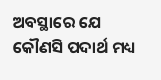ଅବସ୍ଥାରେ ଯେ କୌଣସି ପଦାର୍ଥ ମଧ୍ୟ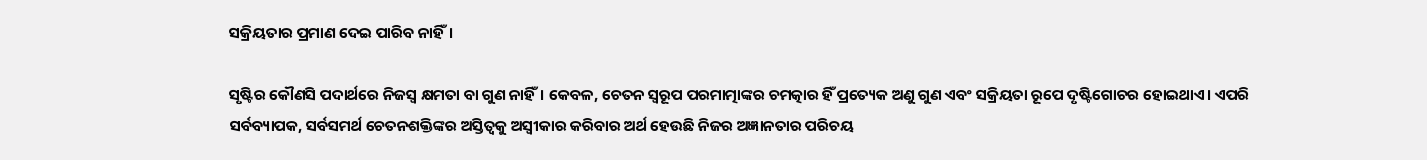ସକ୍ରିୟତାର ପ୍ରମାଣ ଦେଇ ପାରିବ ନାହିଁ।

ସୃଷ୍ଟିର କୌଣସି ପଦାର୍ଥରେ ନିଜସ୍ଵ କ୍ଷମତା ବା ଗୁଣ ନାହିଁ। କେବଳ, ଚେତନ ସ୍ବରୂପ ପରମାତ୍ମାଙ୍କର ଚମତ୍କାର ହିଁ ପ୍ରତ୍ୟେକ ଅଣୁ ଗୁଣ ଏବଂ ସକ୍ରିୟତା ରୂପେ ଦୃଷ୍ଟିଗୋଚର ହୋଇଥାଏ। ଏପରି ସର୍ବବ୍ୟାପକ, ସର୍ବସମର୍ଥ ଚେତନଶକ୍ତିଙ୍କର ଅସ୍ତିତ୍ଵକୁ ଅସ୍ବୀକାର କରିବାର ଅର୍ଥ ହେଉଛି ନିଜର ଅଜ୍ଞାନତାର ପରିଚୟ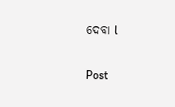ଦେବା l

Post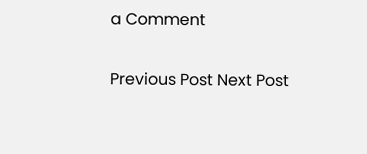a Comment

Previous Post Next Post